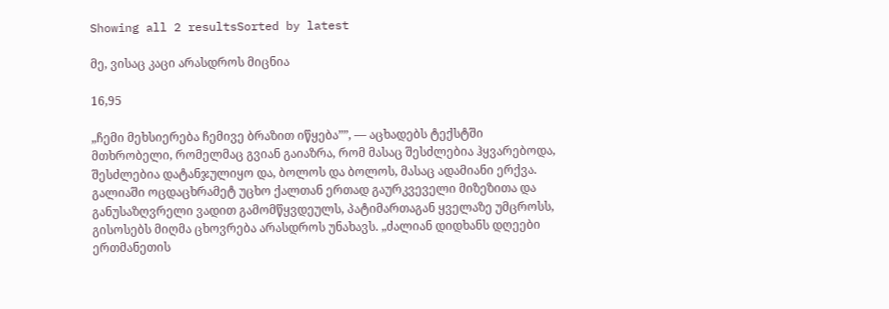Showing all 2 resultsSorted by latest

მე, ვისაც კაცი არასდროს მიცნია

16,95

„ჩემი მეხსიერება ჩემივე ბრაზით იწყება””, — აცხადებს ტექსტში მთხრობელი, რომელმაც გვიან გაიაზრა, რომ მასაც შესძლებია ჰყვარებოდა, შესძლებია დატანჯულიყო და, ბოლოს და ბოლოს, მასაც ადამიანი ერქვა. გალიაში ოცდაცხრამეტ უცხო ქალთან ერთად გაურკვეველი მიზეზითა და განუსაზღვრელი ვადით გამომწყვდეულს, პატიმართაგან ყველაზე უმცროსს, გისოსებს მიღმა ცხოვრება არასდროს უნახავს. „ძალიან დიდხანს დღეები ერთმანეთის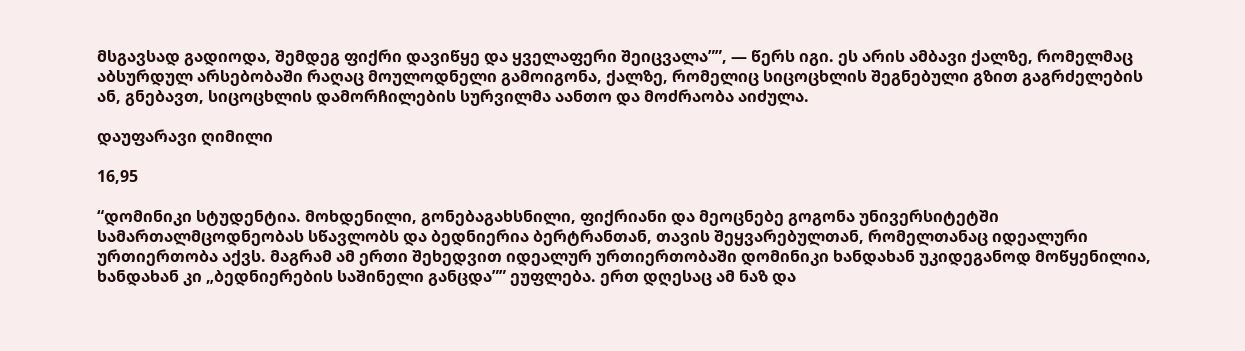მსგავსად გადიოდა, შემდეგ ფიქრი დავიწყე და ყველაფერი შეიცვალა””, — წერს იგი. ეს არის ამბავი ქალზე, რომელმაც აბსურდულ არსებობაში რაღაც მოულოდნელი გამოიგონა, ქალზე, რომელიც სიცოცხლის შეგნებული გზით გაგრძელების ან, გნებავთ, სიცოცხლის დამორჩილების სურვილმა აანთო და მოძრაობა აიძულა.

დაუფარავი ღიმილი

16,95

“დომინიკი სტუდენტია. მოხდენილი, გონებაგახსნილი, ფიქრიანი და მეოცნებე გოგონა უნივერსიტეტში სამართალმცოდნეობას სწავლობს და ბედნიერია ბერტრანთან, თავის შეყვარებულთან, რომელთანაც იდეალური ურთიერთობა აქვს. მაგრამ ამ ერთი შეხედვით იდეალურ ურთიერთობაში დომინიკი ხანდახან უკიდეგანოდ მოწყენილია, ხანდახან კი „ბედნიერების საშინელი განცდა”” ეუფლება. ერთ დღესაც ამ ნაზ და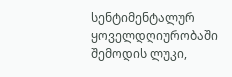სენტიმენტალურ ყოველდღიურობაში შემოდის ლუკი,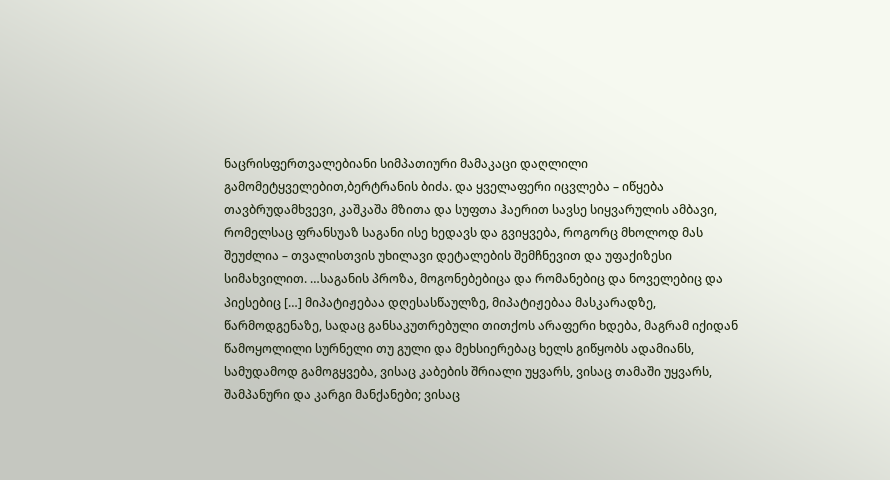ნაცრისფერთვალებიანი სიმპათიური მამაკაცი დაღლილი გამომეტყველებით,ბერტრანის ბიძა. და ყველაფერი იცვლება – იწყება თავბრუდამხვევი, კაშკაშა მზითა და სუფთა ჰაერით სავსე სიყვარულის ამბავი, რომელსაც ფრანსუაზ საგანი ისე ხედავს და გვიყვება, როგორც მხოლოდ მას შეუძლია – თვალისთვის უხილავი დეტალების შემჩნევით და უფაქიზესი სიმახვილით. …საგანის პროზა, მოგონებებიცა და რომანებიც და ნოველებიც და პიესებიც […] მიპატიჟებაა დღესასწაულზე, მიპატიჟებაა მასკარადზე, წარმოდგენაზე, სადაც განსაკუთრებული თითქოს არაფერი ხდება, მაგრამ იქიდან წამოყოლილი სურნელი თუ გული და მეხსიერებაც ხელს გიწყობს ადამიანს, სამუდამოდ გამოგყვება, ვისაც კაბების შრიალი უყვარს, ვისაც თამაში უყვარს, შამპანური და კარგი მანქანები; ვისაც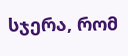სჯერა, რომ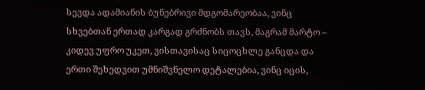სევდა ადამიანის ბუნებრივი მდგომარეობაა, ვინც სხვებთან ერთად კარგად გრძნობს თავს, მაგრამ მარტო – კიდევ უფრო უკეთ, ვისთავისაც სიცოცხლე განცდა და ერთი შეხედვით უმნიშვნელო დეტალებია, ვინც იცის,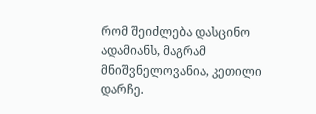რომ შეიძლება დასცინო ადამიანს, მაგრამ მნიშვნელოვანია, კეთილი დარჩე.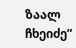ზაალ ჩხეიძე”